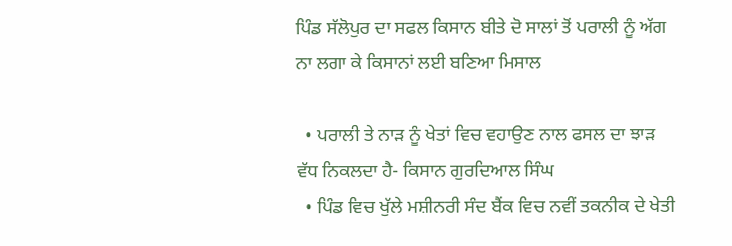ਪਿੰਡ ਸੱਲੋਪੁਰ ਦਾ ਸਫਲ ਕਿਸਾਨ ਬੀਤੇ ਦੋ ਸਾਲਾਂ ਤੋਂ ਪਰਾਲੀ ਨੂੰ ਅੱਗ ਨਾ ਲਗਾ ਕੇ ਕਿਸਾਨਾਂ ਲਈ ਬਣਿਆ ਮਿਸਾਲ

  • ਪਰਾਲੀ ਤੇ ਨਾੜ ਨੂੰ ਖੇਤਾਂ ਵਿਚ ਵਹਾਉਣ ਨਾਲ ਫਸਲ ਦਾ ਝਾੜ ਵੱਧ ਨਿਕਲਦਾ ਹੈ- ਕਿਸਾਨ ਗੁਰਦਿਆਲ ਸਿੰਘ
  • ਪਿੰਡ ਵਿਚ ਖੁੱਲੇ ਮਸ਼ੀਨਰੀ ਸੰਦ ਬੈਂਕ ਵਿਚ ਨਵੀਂ ਤਕਨੀਕ ਦੇ ਖੇਤੀ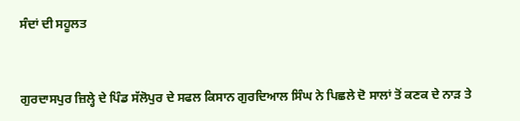ਸੰਦਾਂ ਦੀ ਸਹੂਲਤ


ਗੁਰਦਾਸਪੁਰ ਜ਼ਿਲ੍ਹੇ ਦੇ ਪਿੰਡ ਸੱਲੋਪੁਰ ਦੇ ਸਫਲ ਕਿਸਾਨ ਗੁਰਦਿਆਲ ਸਿੰਘ ਨੇ ਪਿਛਲੇ ਦੋ ਸਾਲਾਂ ਤੋਂ ਕਣਕ ਦੇ ਨਾੜ ਤੇ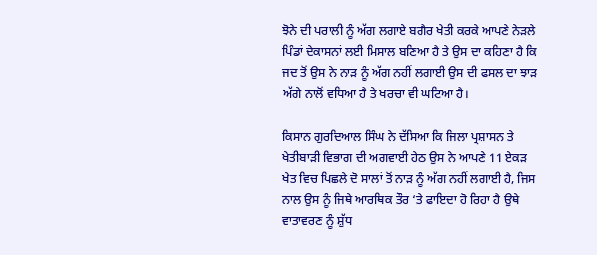ਝੋਨੇ ਦੀ ਪਰਾਲੀ ਨੂੰ ਅੱਗ ਲਗਾਏ ਬਗੈਰ ਖੇਤੀ ਕਰਕੇ ਆਪਣੇ ਨੇੜਲੇ ਪਿੰਡਾਂ ਦੇਕਾਸਨਾਂ ਲਈ ਮਿਸਾਲ ਬਣਿਆ ਹੈ ਤੇ ਉਸ ਦਾ ਕਹਿਣਾ ਹੈ ਕਿ ਜਦ ਤੋਂ ਉਸ ਨੇ ਨਾੜ ਨੂੰ ਅੱਗ ਨਹੀਂ ਲਗਾਈ ਉਸ ਦੀ ਫਸਲ ਦਾ ਝਾੜ ਅੱਗੇ ਨਾਲੋਂ ਵਧਿਆ ਹੈ ਤੇ ਖਰਚਾ ਵੀ ਘਟਿਆ ਹੈ।

ਕਿਸਾਨ ਗੁਰਦਿਆਲ ਸਿੰਘ ਨੇ ਦੱਸਿਆ ਕਿ ਜਿਲਾ ਪ੍ਰਸ਼ਾਸਨ ਤੇ ਖੇਤੀਬਾੜੀ ਵਿਭਾਗ ਦੀ ਅਗਵਾਈ ਹੇਠ ਉਸ ਨੇ ਆਪਣੇ 11 ਏਕੜ ਖੇਤ ਵਿਚ ਪਿਛਲੇ ਦੋ ਸਾਲਾਂ ਤੋਂ ਨਾੜ ਨੂੰ ਅੱਗ ਨਹੀਂ ਲਗਾਈ ਹੈ, ਜਿਸ ਨਾਲ ਉਸ ਨੂੰ ਜਿਥੇ ਆਰਥਿਕ ਤੌਰ ‘ਤੇ ਫਾਇਦਾ ਹੋ ਰਿਹਾ ਹੈ ਉਥੇ ਵਾਤਾਵਰਣ ਨੂੰ ਸ਼ੁੱਧ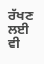ਰੱਖਣ ਲਈ ਵੀ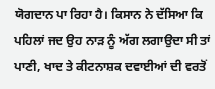ਯੋਗਦਾਨ ਪਾ ਰਿਹਾ ਹੈ। ਕਿਸਾਨ ਨੇ ਦੱਸਿਆ ਕਿ ਪਹਿਲਾਂ ਜਦ ਉਹ ਨਾੜ ਨੂੰ ਅੱਗ ਲਗਾਉਦਾ ਸੀ ਤਾਂ ਪਾਣੀ, ਖਾਦ ਤੇ ਕੀਟਨਾਸ਼ਕ ਦਵਾਈਆਂ ਦੀ ਵਰਤੋਂ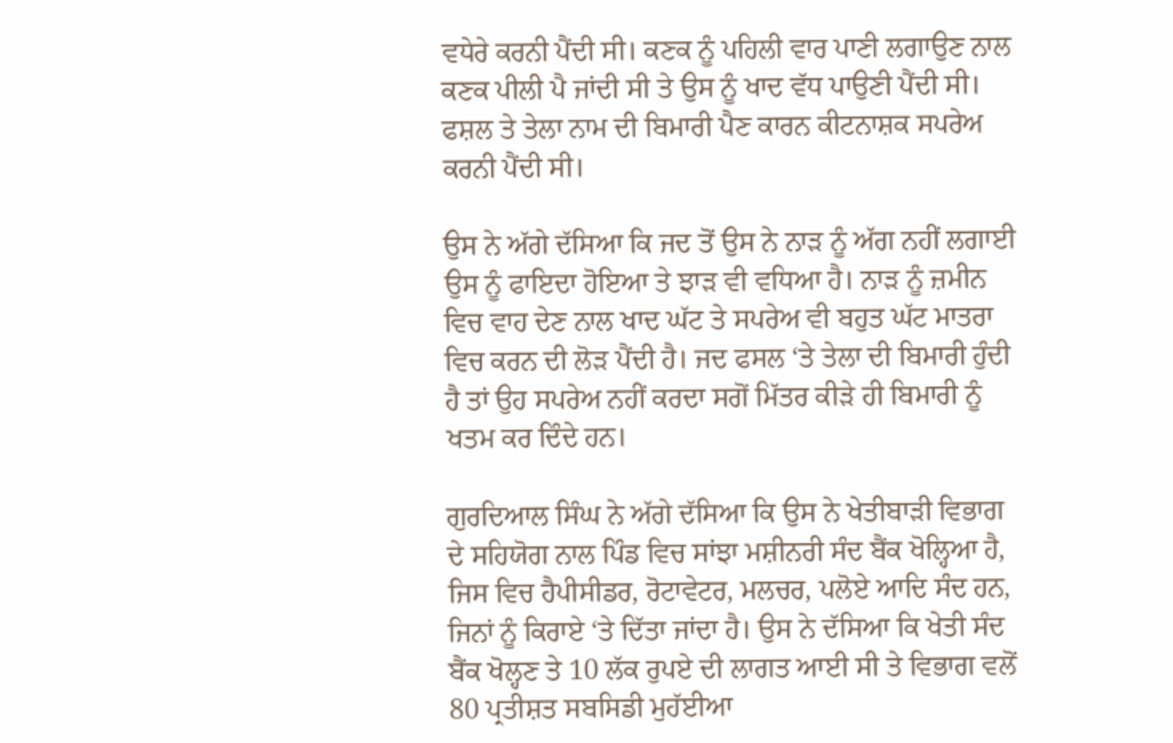ਵਧੇਰੇ ਕਰਨੀ ਪੈਂਦੀ ਸੀ। ਕਣਕ ਨੂੰ ਪਹਿਲੀ ਵਾਰ ਪਾਣੀ ਲਗਾਉਣ ਨਾਲ ਕਣਕ ਪੀਲੀ ਪੈ ਜਾਂਦੀ ਸੀ ਤੇ ਉਸ ਨੂੰ ਖਾਦ ਵੱਧ ਪਾਉਣੀ ਪੈਂਦੀ ਸੀ। ਫਸ਼ਲ ਤੇ ਤੇਲਾ ਨਾਮ ਦੀ ਬਿਮਾਰੀ ਪੈਣ ਕਾਰਨ ਕੀਟਨਾਸ਼ਕ ਸਪਰੇਅ ਕਰਨੀ ਪੈਂਦੀ ਸੀ।

ਉਸ ਨੇ ਅੱਗੇ ਦੱਸਿਆ ਕਿ ਜਦ ਤੋਂ ਉਸ ਨੇ ਨਾੜ ਨੂੰ ਅੱਗ ਨਹੀਂ ਲਗਾਈ ਉਸ ਨੂੰ ਫਾਇਦਾ ਹੋਇਆ ਤੇ ਝਾੜ ਵੀ ਵਧਿਆ ਹੈ। ਨਾੜ ਨੂੰ ਜ਼ਮੀਨ ਵਿਚ ਵਾਹ ਦੇਣ ਨਾਲ ਖਾਦ ਘੱਟ ਤੇ ਸਪਰੇਅ ਵੀ ਬਹੁਤ ਘੱਟ ਮਾਤਰਾ ਵਿਚ ਕਰਨ ਦੀ ਲੋੜ ਪੈਂਦੀ ਹੈ। ਜਦ ਫਸਲ ‘ਤੇ ਤੇਲਾ ਦੀ ਬਿਮਾਰੀ ਹੁੰਦੀ ਹੈ ਤਾਂ ਉਹ ਸਪਰੇਅ ਨਹੀਂ ਕਰਦਾ ਸਗੋਂ ਮਿੱਤਰ ਕੀੜੇ ਹੀ ਬਿਮਾਰੀ ਨੂੰ ਖਤਮ ਕਰ ਦਿੰਦੇ ਹਨ।

ਗੁਰਦਿਆਲ ਸਿੰਘ ਨੇ ਅੱਗੇ ਦੱਸਿਆ ਕਿ ਉਸ ਨੇ ਖੇਤੀਬਾੜੀ ਵਿਭਾਗ ਦੇ ਸਹਿਯੋਗ ਨਾਲ ਪਿੰਡ ਵਿਚ ਸਾਂਝਾ ਮਸ਼ੀਨਰੀ ਸੰਦ ਬੈਂਕ ਖੋਲ੍ਹਿਆ ਹੈ, ਜਿਸ ਵਿਚ ਹੈਪੀਸੀਡਰ, ਰੋਟਾਵੇਟਰ, ਮਲਚਰ, ਪਲੋਏ ਆਦਿ ਸੰਦ ਹਨ, ਜਿਨਾਂ ਨੂੰ ਕਿਰਾਏ ‘ਤੇ ਦਿੱਤਾ ਜਾਂਦਾ ਹੈ। ਉਸ ਨੇ ਦੱਸਿਆ ਕਿ ਖੇਤੀ ਸੰਦ ਬੈਂਕ ਖੋਲ੍ਹਣ ਤੇ 10 ਲੱਕ ਰੁਪਏ ਦੀ ਲਾਗਤ ਆਈ ਸੀ ਤੇ ਵਿਭਾਗ ਵਲੋਂ 80 ਪ੍ਰਤੀਸ਼ਤ ਸਬਸਿਡੀ ਮੁਹੱਈਆ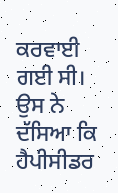ਕਰਵਾਈ ਗਈ ਸੀ। ਉਸ ਨੇ ਦੱਸਿਆ ਕਿ ਹੈਪੀਸੀਡਰ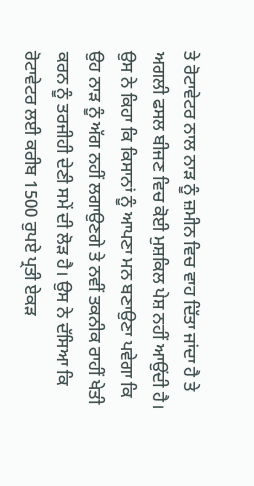ਤੇ ਰੋਟਾਵੇਟਰ ਨਾਲ ਨਾੜ ਨੂੰ ਜ਼ਮੀਨ ਵਿਚ ਵਾਹ ਦਿੱਤਾ ਜਾਂਦਾ ਹੈ ਤੇ ਅਗਲੀ ਫਸਲ ਬੀਜਣ ਵਿਚ ਕੋਈ ਮੁਸ਼ਕਿਲ ਪੇਸ਼ ਨਹੀਂ ਆਉਂਦੀ ਹੈ। ਉਸ ਨੇ ਕਿਹਾ ਕਿ ਕਿਸਾਨਾਂ ਨੂੰ ਆਪਣਾ ਮਨ ਬਣਾਉਣਾ ਪਵੇਗਾ ਕਿ ਉਹ ਨਾੜ ਨੂੰ ਅੱਗ ਨਹੀਂ ਲਗਾਉਣਗੇ ਤੇ ਨਵੀਂ ਤਕਨੀਕ ਰਾਹੀਂ ਖੇਤੀ ਕਰਨ ਨੂੰ ਤਰਜੀਹੀ ਦੇਣੀ ਸਮੇਂ ਦੀ ਲੋੜ ਹੈ। ਉਸ ਨੇ ਦੱਸਿਆ ਕਿ ਰੋਟਾਵੇਟਰ ਲਈ ਕਰੀਬ 1500 ਰੁਪਏ ਪ੍ਰਤੀ ਏਕੜ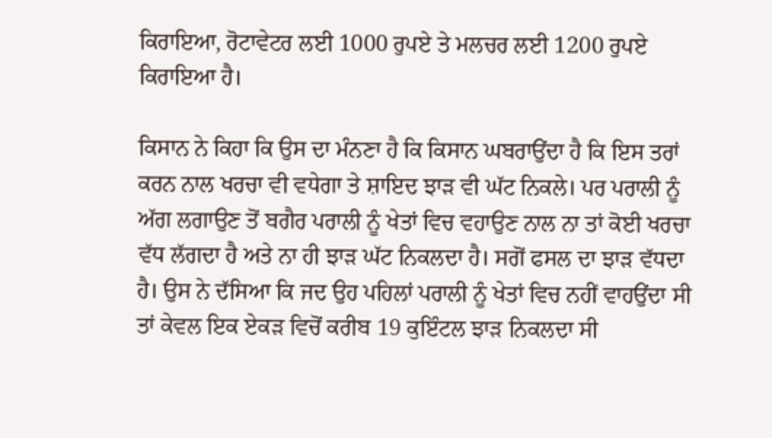ਕਿਰਾਇਆ, ਰੋਟਾਵੇਟਰ ਲਈ 1000 ਰੁਪਏ ਤੇ ਮਲਚਰ ਲਈ 1200 ਰੁਪਏ ਕਿਰਾਇਆ ਹੈ।

ਕਿਸਾਨ ਨੇ ਕਿਹਾ ਕਿ ਉਸ ਦਾ ਮੰਨਣਾ ਹੈ ਕਿ ਕਿਸਾਨ ਘਬਰਾਉਂਦਾ ਹੈ ਕਿ ਇਸ ਤਰਾਂ ਕਰਨ ਨਾਲ ਖਰਚਾ ਵੀ ਵਧੇਗਾ ਤੇ ਸ਼ਾਇਦ ਝਾੜ ਵੀ ਘੱਟ ਨਿਕਲੇ। ਪਰ ਪਰਾਲੀ ਨੂੰ ਅੱਗ ਲਗਾਉਣ ਤੋਂ ਬਗੈਰ ਪਰਾਲੀ ਨੂੰ ਖੇਤਾਂ ਵਿਚ ਵਹਾਉਣ ਨਾਲ ਨਾ ਤਾਂ ਕੋਈ ਖਰਚਾ ਵੱਧ ਲੱਗਦਾ ਹੈ ਅਤੇ ਨਾ ਹੀ ਝਾੜ ਘੱਟ ਨਿਕਲਦਾ ਹੈ। ਸਗੋਂ ਫਸਲ ਦਾ ਝਾੜ ਵੱਧਦਾ ਹੈ। ਉਸ ਨੇ ਦੱਸਿਆ ਕਿ ਜਦ ਉਹ ਪਹਿਲਾਂ ਪਰਾਲੀ ਨੂੰ ਖੇਤਾਂ ਵਿਚ ਨਹੀਂ ਵਾਹਉਂਦਾ ਸੀ ਤਾਂ ਕੇਵਲ ਇਕ ਏਕੜ ਵਿਚੋਂ ਕਰੀਬ 19 ਕੁਇੰਟਲ ਝਾੜ ਨਿਕਲਦਾ ਸੀ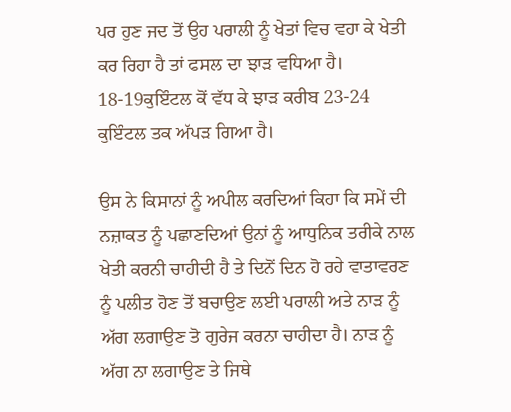ਪਰ ਹੁਣ ਜਦ ਤੋਂ ਉਹ ਪਰਾਲੀ ਨੂੰ ਖੇਤਾਂ ਵਿਚ ਵਹਾ ਕੇ ਖੇਤੀ ਕਰ ਰਿਹਾ ਹੈ ਤਾਂ ਫਸਲ ਦਾ ਝਾੜ ਵਧਿਆ ਹੈ। 18-19ਕੁਇੰਟਲ ਕੋਂ ਵੱਧ ਕੇ ਝਾੜ ਕਰੀਬ 23-24 ਕੁਇੰਟਲ ਤਕ ਅੱਪੜ ਗਿਆ ਹੈ।

ਉਸ ਨੇ ਕਿਸਾਨਾਂ ਨੂੰ ਅਪੀਲ ਕਰਦਿਆਂ ਕਿਹਾ ਕਿ ਸਮੇਂ ਦੀ ਨਜ਼ਾਕਤ ਨੂੰ ਪਛਾਣਦਿਆਂ ਉਨਾਂ ਨੂੰ ਆਧੁਨਿਕ ਤਰੀਕੇ ਨਾਲ ਖੇਤੀ ਕਰਨੀ ਚਾਹੀਦੀ ਹੈ ਤੇ ਦਿਨੋਂ ਦਿਨ ਹੋ ਰਹੇ ਵਾਤਾਵਰਣ ਨੂੰ ਪਲੀਤ ਹੋਣ ਤੋਂ ਬਚਾਉਣ ਲਈ ਪਰਾਲੀ ਅਤੇ ਨਾੜ ਨੂੰ ਅੱਗ ਲਗਾਉਣ ਤੋ ਗੁਰੇਜ ਕਰਨਾ ਚਾਹੀਦਾ ਹੈ। ਨਾੜ ਨੂੰ ਅੱਗ ਨਾ ਲਗਾਉਣ ਤੇ ਜਿਥੇ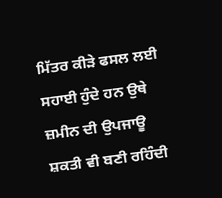ਮਿੱਤਰ ਕੀੜੇ ਫਸਲ ਲਈ ਸਹਾਈ ਹੁੰਦੇ ਹਨ ਉਥੇ ਜ਼ਮੀਨ ਦੀ ਉਪਜਾਊ ਸ਼ਕਤੀ ਵੀ ਬਣੀ ਰਹਿੰਦੀ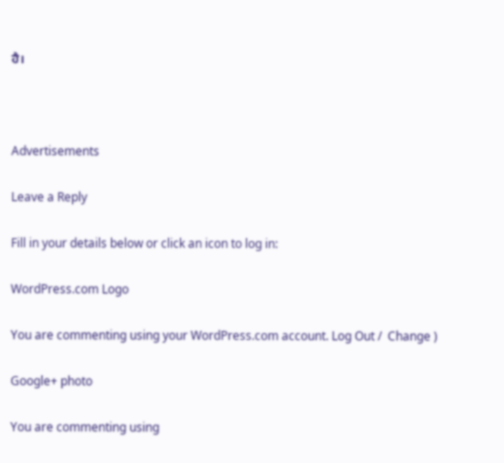ਹੈ।



Advertisements

Leave a Reply

Fill in your details below or click an icon to log in:

WordPress.com Logo

You are commenting using your WordPress.com account. Log Out /  Change )

Google+ photo

You are commenting using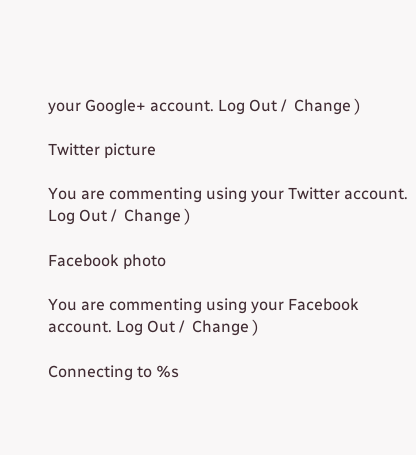your Google+ account. Log Out /  Change )

Twitter picture

You are commenting using your Twitter account. Log Out /  Change )

Facebook photo

You are commenting using your Facebook account. Log Out /  Change )

Connecting to %s